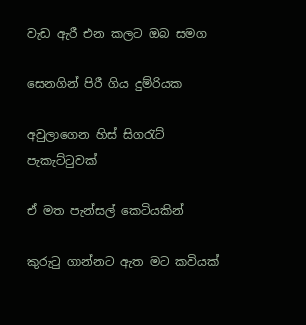වැඩ ඇරී එන කලට ඔබ සමග

සෙනගින් පිරී ගිය දුම්රියක

අවුලාගෙන හිස් සිගරැට් පැකැට්ටුවක්

ඒ මත පැන්සල් කෙටියකින්

කුරුටු ගාන්නට ඇත මට කවියක්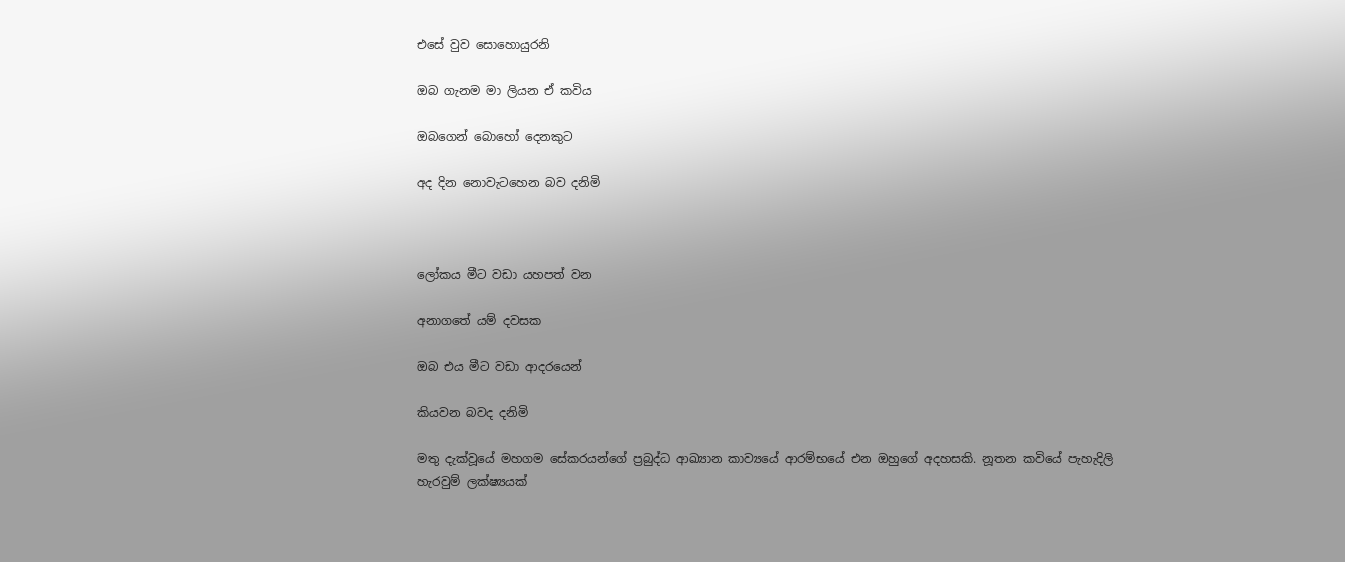එසේ වුව සොහොයුරනි

ඔබ ගැනම මා ලියන ඒ කවිය

ඔබගෙන් බොහෝ දෙනකුට

අද දින නොවැටහෙන බව දනිමි



ලෝකය මීට වඩා යහපත් වන

අනාගතේ යම් දවසක

ඔබ එය මීට වඩා ආදරයෙන්

කියවන බවද දනිමි

මතු දැක්වූයේ මහගම සේකරයන්ගේ ප්‍රබුද්ධ ආඛ්‍යාන කාව්‍යයේ ආරම්භයේ එන ඔහුගේ අදහසකි. නූතන කවියේ පැහැදිලි හැරවුම් ලක්ෂ්‍යයක්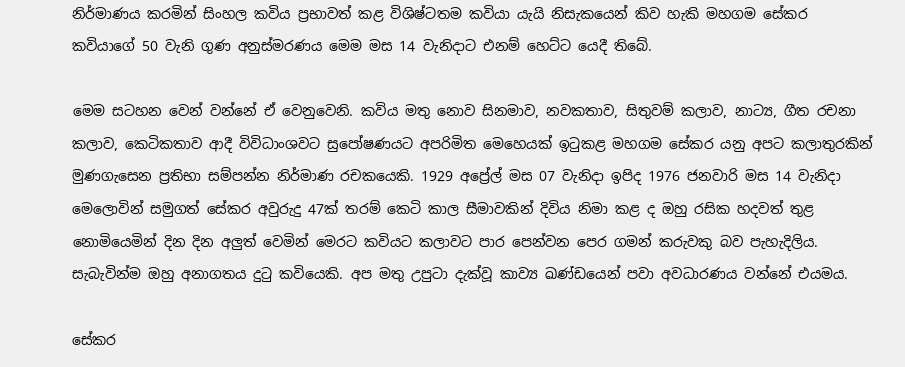නිර්මාණය කරමින් සිංහල කවිය ප්‍රභාවත් කළ විශිෂ්ටතම කවියා යැයි නිසැකයෙන් කිව හැකි මහගම සේකර කවියාගේ 50 වැනි ගුණ අනුස්මරණය මෙම මස 14 වැනිදාට එනම් හෙට්ට යෙදී තිබේ.

මෙම සටහන වෙන් වන්නේ ඒ වෙනුවෙනි. කවිය මතු නොව සිනමාව, නවකතාව, සිතුවම් කලාව, නාට්‍ය, ගීත රචනා කලාව, කෙටිකතාව ආදී විවිධාංශවට සුපෝෂණයට අපරිමිත මෙහෙයක් ඉටුකළ මහගම සේකර යනු අපට කලාතුරකින් මුණගැසෙන ප්‍රතිභා සම්පන්න නිර්මාණ රචකයෙකි. 1929 අප්‍රේල් මස 07 වැනිදා ඉපිද 1976 ජනවාරි මස 14 වැනිදා මෙලොවින් සමුගත් සේකර අවුරුදු 47ක් තරම් කෙටි කාල සීමාවකින් දිවිය නිමා කළ ද ඔහු රසික හදවත් තුළ නොමියෙමින් දින දින අලු‍ත් වෙමින් මෙරට කවියට කලාවට පාර පෙන්වන පෙර ගමන් කරුවකු බව පැහැදිලිය. සැබැවින්ම ඔහු අනාගතය දුටු කවියෙකි. අප මතු උපුටා දැක්වූ කාව්‍ය ඛණ්ඩයෙන් පවා අවධාරණය වන්නේ එයමය.

සේකර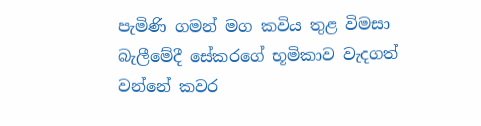පැමිණි ගමන් මග කවිය තුළ විමසා බැලීමේදී සේකරගේ භූමිකාව වැදගත් වන්නේ කවර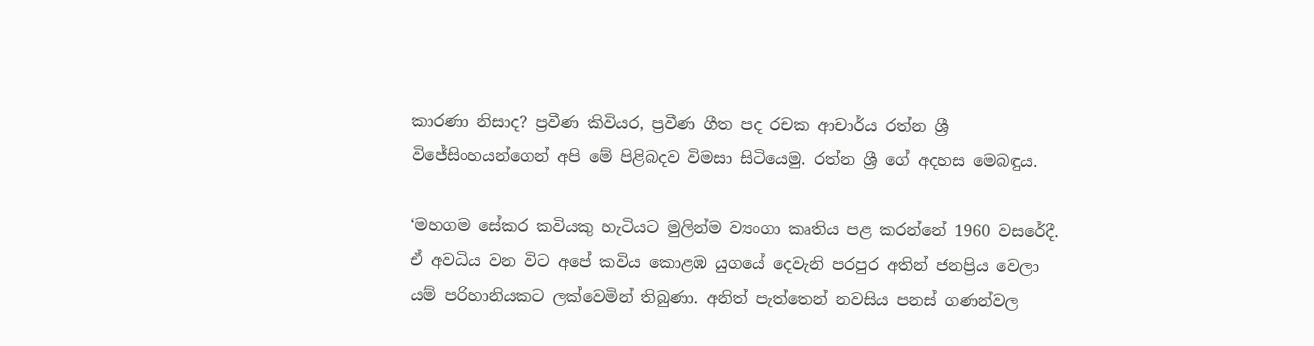කාරණා නිසාද? ප්‍රවීණ කිවියර, ප්‍රවීණ ගීත පද රචක ආචාර්ය රත්න ශ්‍රී විජේසිංහයන්ගෙන් අපි මේ පිළිබදව විමසා සිටියෙමු. රත්න ශ්‍රී ගේ අදහස මෙබඳුය.

‘මහගම සේකර කවියකු හැටියට මුලින්ම ව්‍යංගා කෘතිය පළ කරන්නේ 1960 වසරේදී. ඒ අවධිය වන විට අපේ කවිය කොළඹ යුගයේ දෙවැනි පරපුර අතින් ජනප්‍රිය වෙලා යම් පරිහානියකට ලක්වෙමින් තිබුණා. අනිත් පැත්තෙන් නවසිය පනස් ගණන්වල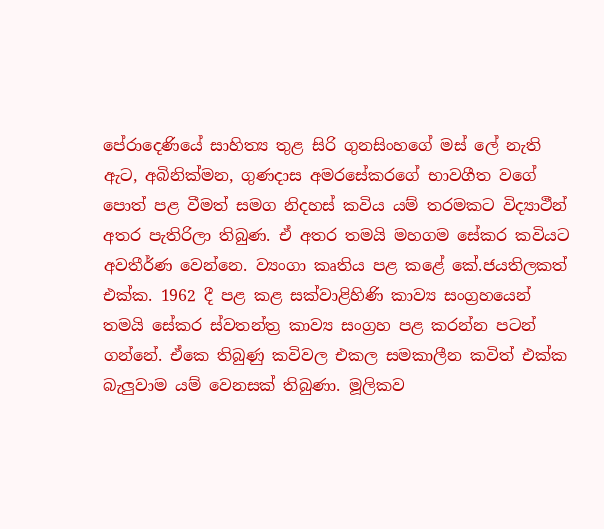පේරාදෙණියේ සාහිත්‍ය තුළ සිරි ගුනසිංහගේ මස් ලේ නැති ඇට, අබිනික්මන, ගුණදාස අමරසේකරගේ භාවගීත වගේ පොත් පළ වීමත් සමග නිදහස් කවිය යම් තරමකට විද්‍යාථීන් අතර පැතිරිලා තිබුණ. ඒ අතර තමයි මහගම සේකර කවියට අවතීර්ණ වෙන්නෙ. ව්‍යංගා කෘතිය පළ කළේ කේ.ජයතිලකත් එක්ක. 1962 දී පළ කළ සක්වාළිහිණි කාව්‍ය සංග්‍රහයෙන් තමයි සේකර ස්වතන්ත්‍ර කාව්‍ය සංග්‍රහ පළ කරන්න පටන් ගන්නේ. ඒකෙ තිබුණු කවිවල එකල සමකාලීන කවිත් එක්ක බැලු‍වාම යම් වෙනසක් තිබුණා. මූලිකව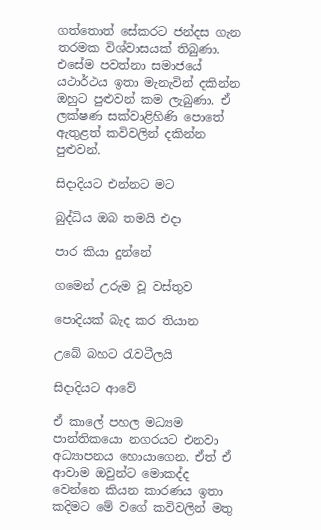ගත්තොත් සේකරට ජන්දස ගැන තරමක විශ්වාසයක් තිබුණා. එසේම පවත්නා සමාජයේ යථාර්ථය ඉතා මැනැවින් දකින්න ඔහුට පුළුවන් කම ලැබුණා. ඒ ලක්ෂණ සක්වාළිහිණි පොතේ ඇතුළත් කවිවලින් දකින්න පුළුවන්.

සිදාදියට එන්නට මට

බුද්ධිය ඔබ තමයි එදා

පාර කියා දුන්නේ

ගමෙන් උරුම වූ වස්තුව

පොදියක් බැද කර තියාන

උබේ බහට රැවටීලයි

සිදාදියට ආවේ

ඒ කාලේ පහල මධ්‍යම පාන්තිකයො නගරයට එනවා අධ්‍යාපනය හොයාගෙන. ඒත් ඒ ආවාම ඔවුන්ට මොකද්ද වෙන්නෙ කියන කාරණය ඉතා කදිමට මේ වගේ කවිවලින් මතු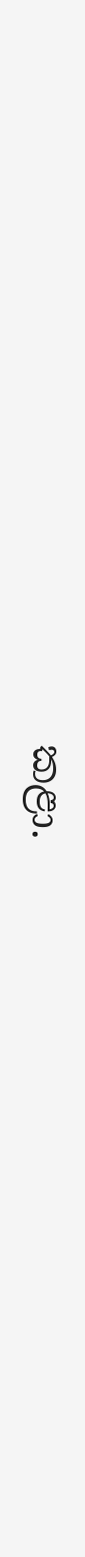කළා.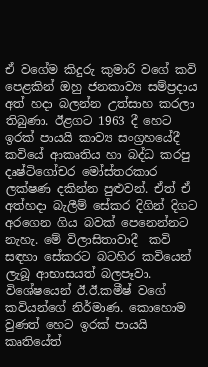ඒ වගේම කිදුරු කුමාරි වගේ කවි පෙළකින් ඔහු ජනකාව්‍ය සම්ප්‍රදාය අත් හදා බලන්න උත්සාහ කරලා තිබුණා. ඊළගට 1963 දී හෙට ඉරක් පායයි කාව්‍ය සංග්‍රහයේදී කවියේ ආකෘතිය හා බද්ධ කරපු දෘෂ්ටිගෝචර මෝස්තරකාර ලක්ෂණ දකින්න පුළුවන්. ඒත් ඒ අත්හදා බැලීම් සේකර දිගින් දිගට අරගෙන ගිය බවක් පෙනෙන්නට නැහැ. මේ විලාසිතාවාදී  කවි සඳහා සේකරට බටහිර කවියෙන් ලැබූ ආභාසයත් බලපෑවා. විශේෂයෙන් ඊ.ඊ.කමීෂ් වගේ කවියන්ගේ නිර්මාණ. කොහොම වුණත් හෙට ඉරක් පායයි කෘතියේත්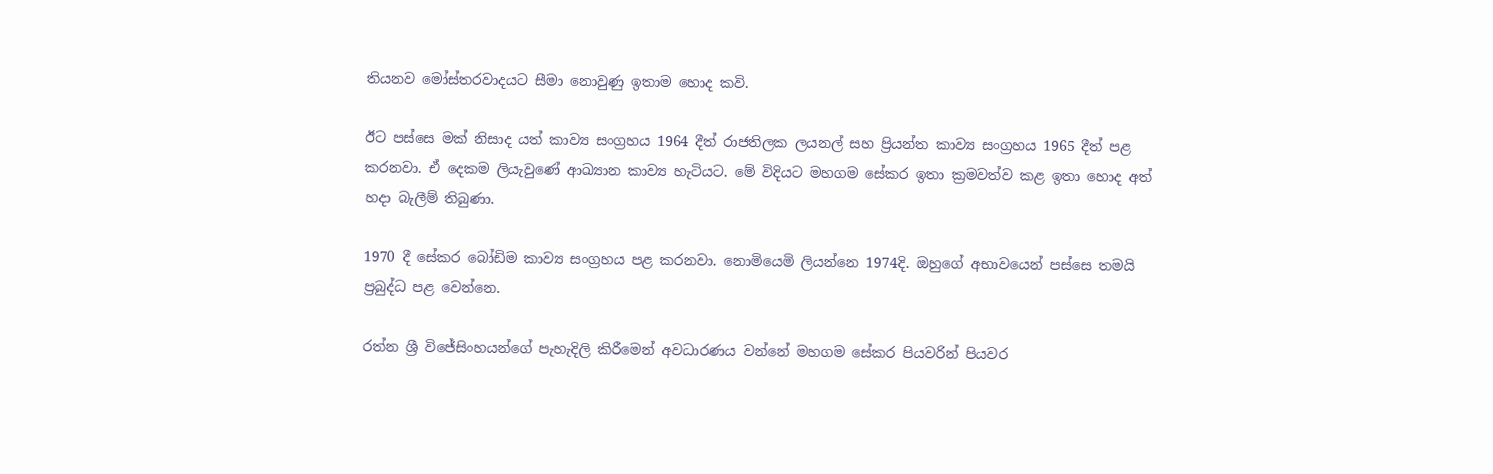තියනව මෝස්තරවාදයට සීමා නොවුණු ඉතාම හොද කවි.

ඊට පස්සෙ මක් නිසාද යත් කාව්‍ය සංග්‍රහය 1964 දීත් රාජතිලක ලයනල් සහ ප්‍රියන්ත කාව්‍ය සංග්‍රහය 1965 දීත් පළ කරනවා. ඒ දෙකම ලියැවුණේ ආඛ්‍යාන කාව්‍ය හැටියට. මේ විදියට මහගම සේකර ඉතා ක්‍රමවත්ව කළ ඉතා හොද අත් හදා බැලීම් තිබුණා.

1970 දී සේකර බෝඩිම කාව්‍ය සංග්‍රහය පළ කරනවා. නොමියෙමි ලියන්නෙ 1974දි. ඔහුගේ අභාවයෙන් පස්සෙ තමයි ප්‍රබුද්ධ පළ වෙන්නෙ.

රත්න ශ්‍රී විජේසිංහයන්ගේ පැහැදිලි කිරීමෙන් අවධාරණය වන්නේ මහගම සේකර පියවරින් පියවර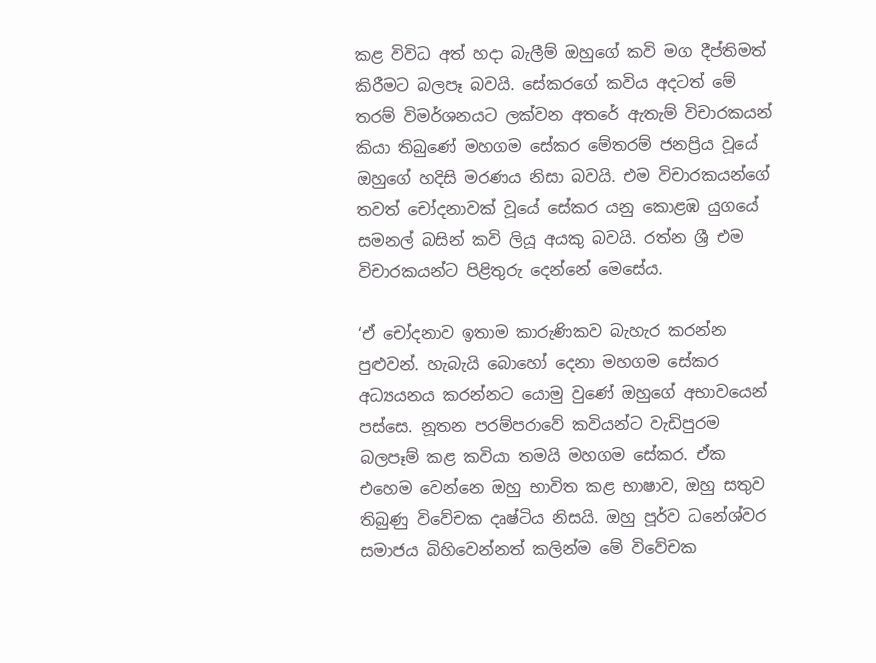කළ විවිධ අත් හදා බැලීම් ඔහුගේ කවි මග දීප්තිමත් කිරීමට බලපෑ බවයි. සේකරගේ කවිය අදටත් මේ තරම් විමර්ශනයට ලක්වන අතරේ ඇතැම් විචාරකයන් කියා තිබුණේ මහගම සේකර මේතරම් ජනප්‍රිය වූයේ ඔහුගේ හදිසි මරණය නිසා බවයි. එම විචාරකයන්ගේ තවත් චෝදනාවක් වූයේ සේකර යනු කොළඹ යුගයේ සමනල් බසින් කවි ලියූ අයකු බවයි. රත්න ශ්‍රී එම විචාරකයන්ට පිළිතුරු දෙන්නේ මෙසේය.

‘ඒ චෝදනාව ඉතාම කාරුණිකව බැහැර කරන්න පුළුවන්. හැබැයි බොහෝ දෙනා මහගම සේකර අධ්‍යයනය කරන්නට යොමු වුණේ ඔහුගේ අභාවයෙන් පස්සෙ. නූතන පරම්පරාවේ කවියන්ට වැඩිපුරම බලපෑම් කළ කවියා තමයි මහගම සේකර. ඒක එහෙම වෙන්නෙ ඔහු භාවිත කළ භාෂාව, ඔහු සතුව තිබුණු විවේචක දෘෂ්ටිය නිසයි. ඔහු පූර්ව ධනේශ්වර සමාජය බිහිවෙන්නත් කලින්ම මේ විවේචක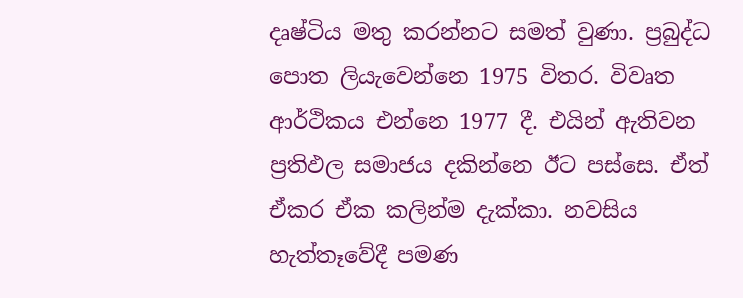දෘෂ්ටිය මතු කරන්නට සමත් වුණා. ප්‍රබුද්ධ පොත ලියැවෙන්නෙ 1975 විතර. විවෘත ආර්ථිකය එන්නෙ 1977 දී. එයින් ඇතිවන ප්‍රතිඵල සමාජය දකින්නෙ ඊට පස්සෙ. ඒත් ඒකර ඒක කලින්ම දැක්කා. නවසිය හැත්තෑවේදී පමණ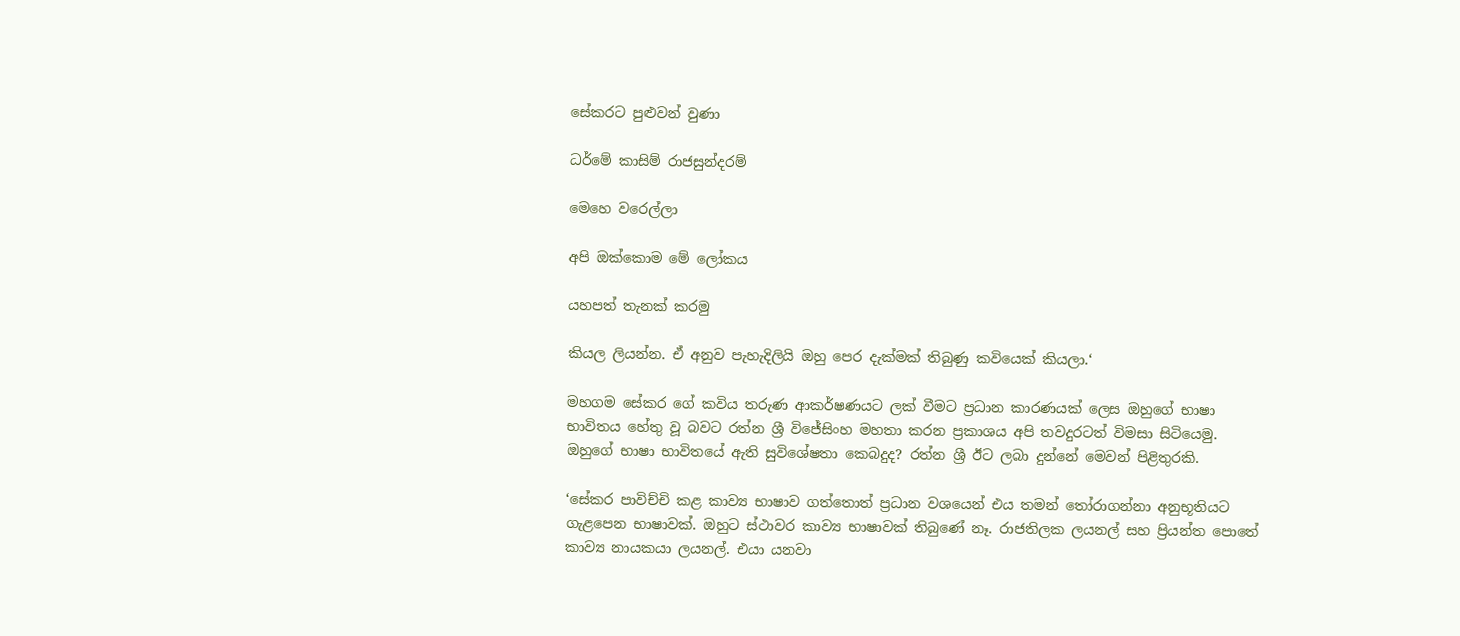සේකරට පුළුවන් වුණා

ධර්මේ කාසිම් රාජසුන්දරම්

මෙහෙ වරෙල්ලා

අපි ඔක්කොම මේ ලෝකය

යහපත් තැනක් කරමු

කියල ලියන්න. ඒ අනුව පැහැදිලියි ඔහු පෙර දැක්මක් තිබුණු කවියෙක් කියලා.‘

මහගම සේකර ගේ කවිය තරුණ ආකර්ෂණයට ලක් වීමට ප්‍රධාන කාරණයක් ලෙස ඔහුගේ භාෂා භාවිතය හේතු වූ බවට රත්න ශ්‍රී විජේසිංහ මහතා කරන ප්‍රකාශය අපි තවදුරටත් විමසා සිටියෙමු. ඔහුගේ භාෂා භාවිතයේ ඇති සුවිශේෂතා කෙබදුද? රත්න ශ්‍රී ඊට ලබා දුන්නේ මෙවන් පිළිතුරකි.

‘සේකර පාවිච්චි කළ කාව්‍ය භාෂාව ගත්තොත් ප්‍රධාන වශයෙන් එය තමන් තෝරාගන්නා අනුභූතියට ගැළපෙන භාෂාවක්. ඔහුට ස්ථාවර කාව්‍ය භාෂාවක් තිබුණේ නෑ. රාජතිලක ලයනල් සහ ප්‍රියන්ත පොතේ කාව්‍ය නායකයා ලයනල්. එයා යනවා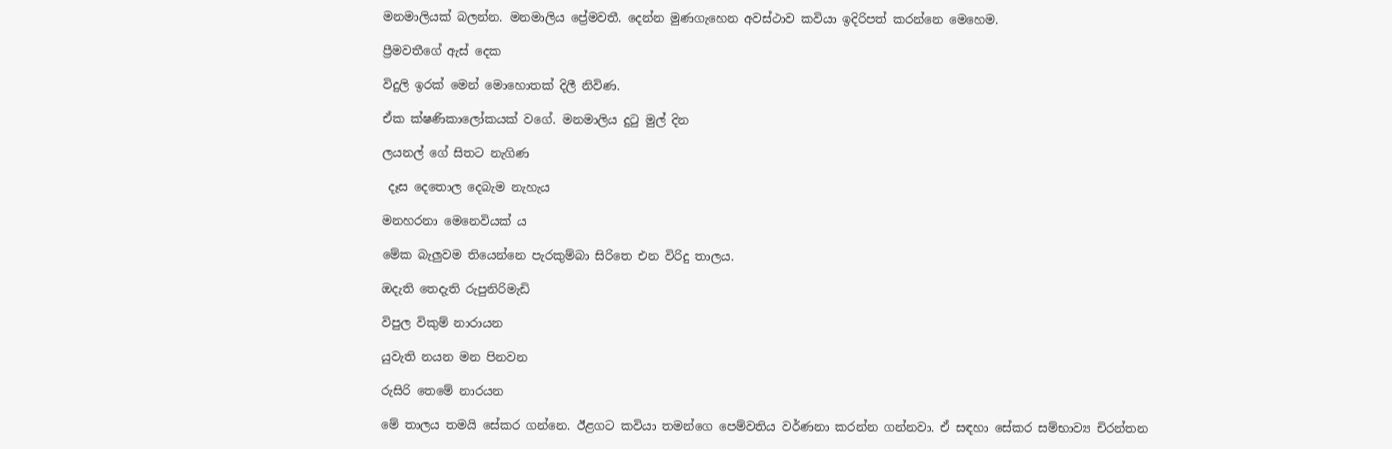මනමාලියක් බලන්න. මනමාලිය ප්‍රේමවතී. දෙන්න මුණගැහෙන අවස්ථාව කවියා ඉදිරිපත් කරන්නෙ මෙහෙම.

ප්‍රීමවතීගේ ඇස් දෙක

විදුලි ඉරක් මෙන් මොහොතක් දිලී නිවිණ.

ඒක ක්ෂණිකාලෝකයක් වගේ. මනමාලිය දුටු මුල් දින

ලයනල් ගේ සිතට නැගිණ

 දෑස දෙතොල දෙබැම නැහැය

මනහරනා මෙනෙවියක් ය

මේක බැලු‍වම තියෙන්නෙ පැරකුම්බා සිරිතෙ එන විරිදු තාලය.

ඔදැති තෙදැති රුපුනිරිමැඩි

විපුල විකුම් නාරායන

යුවැති නයන මන පිනවන

රුසිරි තෙමේ නාරයන

මේ තාලය තමයි සේකර ගන්නෙ. ඊළගට කවියා තමන්ගෙ පෙම්වතිය වර්ණනා කරන්න ගන්නවා. ඒ සඳහා සේකර සම්භාව්‍ය චිරන්තන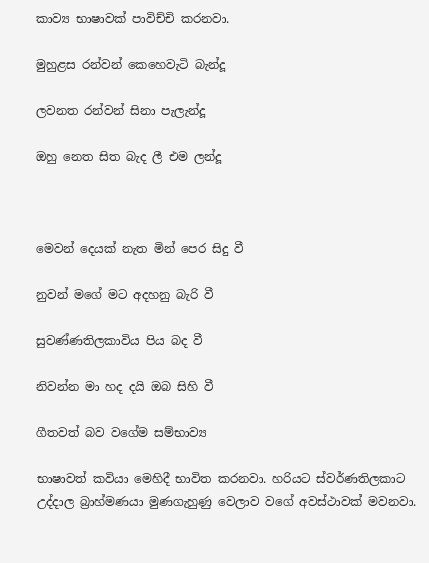කාව්‍ය භාෂාවක් පාවිච්චි කරනවා.

මුහුළස රන්වන් කෙහෙවැටි බැන්දූ

ලවනත රන්වන් සිනා පැලැන්දූ

ඔහු නෙත සිත බැද ලී එම ලන්දූ



මෙවන් දෙයක් නැත මින් පෙර සිදු වී

නුවන් මගේ මට අදහනු බැරි වී

සුවණ්ණතිලකාවිය පිය බද වී

නිවන්න මා හද දයි ඔබ සිහි වී

ගීතවත් බව වගේම සම්භාව්‍ය

භාෂාවත් කවියා මෙහිදී භාවිත කරනවා. හරියට ස්වර්ණතිලකාට උද්දාල බ්‍රාහ්මණයා මුණගැහුණු වෙලාව වගේ අවස්ථාවක් මවනවා.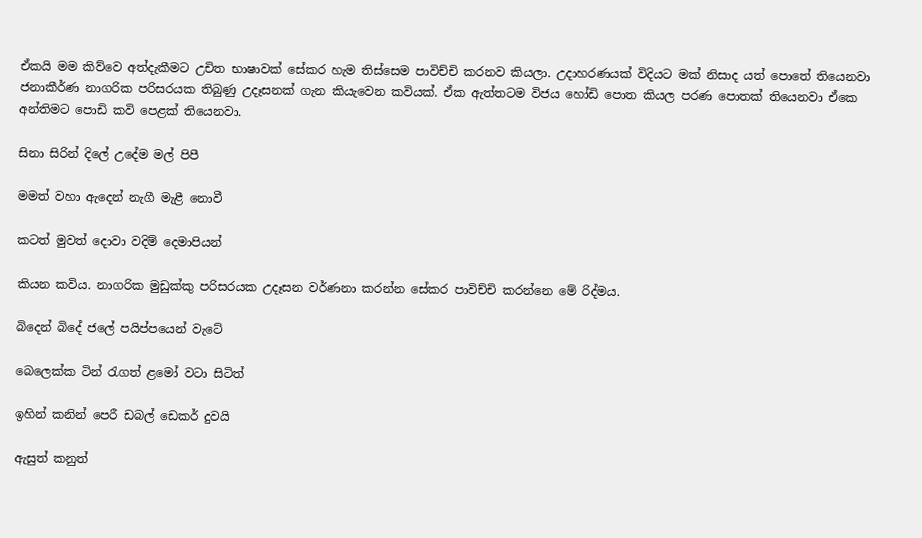ඒකයි මම කිව්වෙ අත්දැකීමට උචිත භාෂාවක් සේකර හැම තිස්සෙම පාවිච්චි කරනව කියලා. උදාහරණයක් විදියට මක් නිසාද යත් පොතේ තියෙනවා ජනාකීර්ණ නාගරික පරිසරයක තිබුණු උදෑසනක් ගැන කියැවෙන කවියක්. ඒක ඇත්තටම විජය හෝඩි පොත කියල පරණ පොතක් තියෙනවා ඒකෙ අන්තිමට පොඩි කවි පෙළක් තියෙනවා.

සිනා සිරින් දිලේ උදේම මල් පිපී

මමත් වහා ඇදෙන් නැගී මැළී නොවී

කටත් මුවත් දොවා වදිම් දෙමාපියන්

කියන කවිය. නාගරික මුඩුක්කු පරිසරයක උදෑසන වර්ණනා කරන්න සේකර පාවිච්චි කරන්නෙ මේ රිද්මය.

බිදෙන් බිදේ ජලේ පයිප්පයෙන් වැටේ

බෙලෙක්ක ටින් රැගත් ළමෝ වටා සිටිත්

ඉහින් කනින් පෙරී ඩබල් ඩෙකර් දුවයි

ඇසුත් කනුත්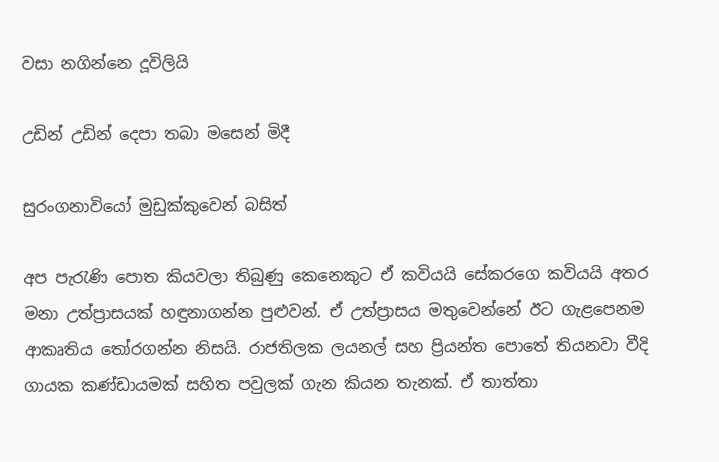වසා නගින්නෙ දූවිලියි

උඩින් උඩින් දෙපා තබා මසෙන් මිදී

සුරංගනාවියෝ මුඩුක්කුවෙන් බසිත්

අප පැරැණි පොත කියවලා තිබුණු කෙනෙකුට ඒ කවියයි සේකරගෙ කවියයි අතර මනා උත්ප්‍රාසයක් හඳුනාගන්න පුළුවන්. ඒ උත්ප්‍රාසය මතුවෙන්නේ ඊට ගැළපෙනම ආකෘතිය තෝරගන්න නිසයි. රාජතිලක ලයනල් සහ ප්‍රියන්ත පොතේ තියනවා වීදි ගායක කණ්ඩායමක් සහිත පවුලක් ගැන කියන තැනක්. ඒ තාත්තා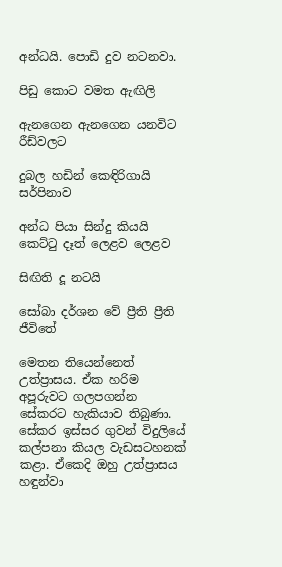අන්ධයි. පොඩි දුව නටනවා.

පිඩු කොට වමත ඇඟිලි

ඇනගෙන ඇනගෙන යනවිට රීඩ්වලට

දුබල හඩින් කෙඳිරිගායි සර්පිනාව

අන්ධ පියා සින්දු කියයි කෙට්ටු දෑත් ලෙළව ලෙළව

සිඟිති දූ නටයි

සෝබා දර්ශන වේ ප්‍රීති ප්‍රීති ජීවිතේ

මෙතන තියෙන්නෙත් උත්ප්‍රාසය. ඒක හරිම අපූරුවට ගලපගන්න සේකරට හැකියාව තිබුණා. සේකර ඉස්සර ගුවන් විදුලියේ කල්පනා කියල වැඩසටහනක් කළා. ඒකෙදි ඔහු උත්ප්‍රාසය හඳුන්වා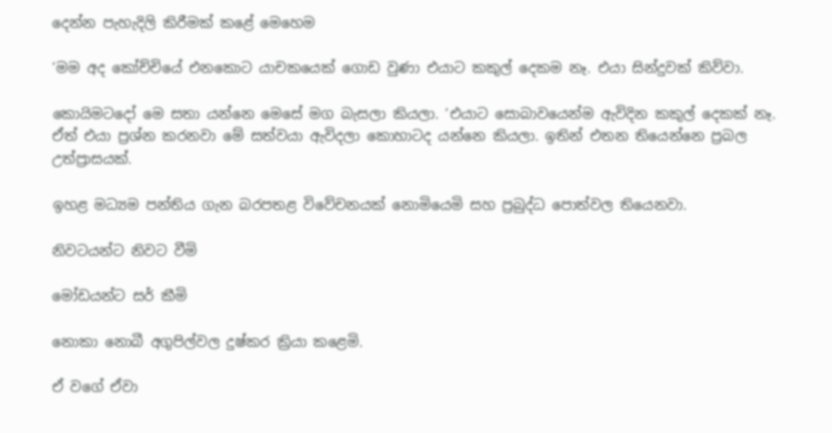දෙන්න පැහැදිලි කිරීමක් කළේ මෙහෙම

‘මම අද කෝච්චියේ එනකොට යාචකයෙක් ගොඩ වුණා එයාට කකුල් දෙකම නෑ. එයා සින්දුවක් කිව්වා.

කොයිමටදෝ මෙ සතා යන්නෙ මෙසේ මග බැසලා කියලා. ‘එයාට සොබාවයෙන්ම ඇවිදින කකුල් දෙකක් නෑ. ඒත් එයා ප්‍රශ්න කරනවා මේ සත්වයා ඇවිදලා කොහාටද යන්නෙ කියලා. ඉතින් එතන තියෙන්නෙ ප්‍රබල උත්ප්‍රාසයක්.

ඉහළ මධ්‍යම පන්තිය ගැන බරපතළ විවේචනයක් නොමියෙමි සහ ප්‍රබුද්ධ පොත්වල තියෙනවා.

නිවටයන්ට නිවට වීමි

මෝඩයන්ට සර් කීමි

නොකා නොබී අගුපිල්වල දුෂ්කර ක්‍රියා කළෙමි.

ඒ වගේ ඒවා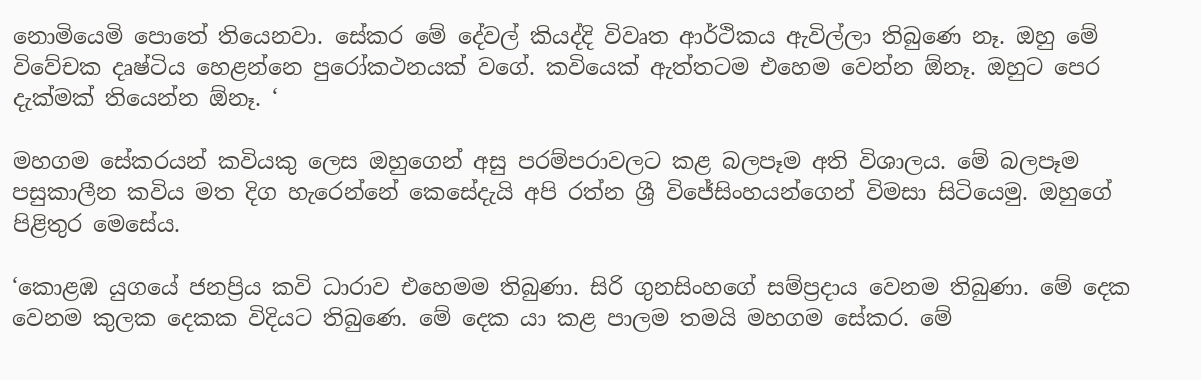නොමියෙමි පොතේ තියෙනවා. සේකර මේ දේවල් කියද්දි විවෘත ආර්ථිකය ඇවිල්ලා තිබුණෙ නෑ. ඔහු මේ විවේචක දෘෂ්ටිය හෙළන්නෙ පුරෝකථනයක් වගේ. කවියෙක් ඇත්තටම එහෙම වෙන්න ඕනෑ. ඔහුට පෙර දැක්මක් තියෙන්න ඕනෑ. ‘

මහගම සේකරයන් කවියකු ලෙස ඔහුගෙන් අසු පරම්පරාවලට කළ බලපෑම අති විශාලය. මේ බලපෑම පසුකාලීන කවිය මත දිග හැරෙන්නේ කෙසේදැයි අපි රත්න ශ්‍රී විජේසිංහයන්ගෙන් විමසා සිටියෙමු. ඔහුගේ පිළිතුර මෙසේය.

‘කොළඹ යුගයේ ජනප්‍රිය කවි ධාරාව එහෙමම තිබුණා. සිරි ගුනසිංහගේ සම්ප්‍රදාය වෙනම තිබුණා. මේ දෙක වෙනම කුලක දෙකක විදියට තිබුණෙ. මේ දෙක යා කළ පාලම තමයි මහගම සේකර. මේ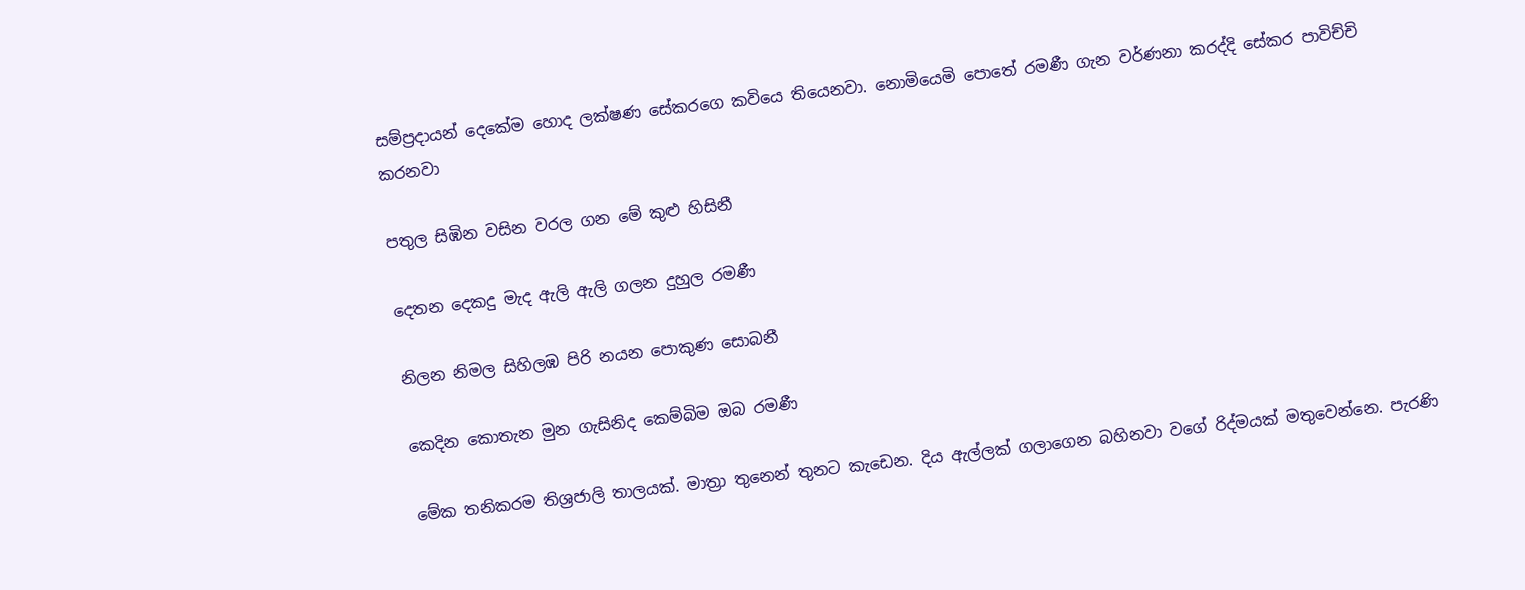සම්ප්‍රදායන් දෙකේම හොද ලක්ෂණ සේකරගෙ කවියෙ තියෙනවා. නොමියෙමි පොතේ රමණී ගැන වර්ණනා කරද්දි සේකර පාවිච්චි කරනවා

පතුල සිඹින වසින වරල ගන මේ කුළු හිසිනී

දෙතන දෙකදු මැද ඇලි ඇලි ගලන දුහුල රමණී

නිලන නිමල සිහිලඹ පිරි නයන පොකුණ සොබනී

කෙදින කොතැන මුන ගැසිනිද කෙම්බිම ඔබ රමණී

මේක තනිකරම තිශ්‍රජාලි තාලයක්. මාත්‍රා තුනෙන් තුනට කැඩෙන. දිය ඇල්ලක් ගලාගෙන බහිනවා වගේ රිද්මයක් මතුවෙන්නෙ. පැරණි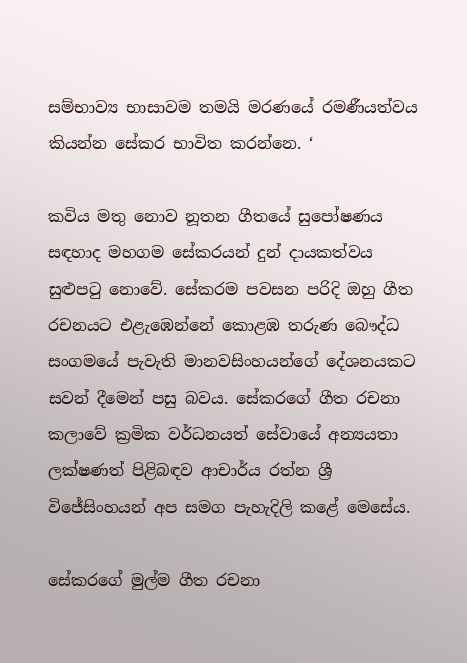සම්භාව්‍ය භාසාවම තමයි මරණයේ රමණීයත්වය කියන්න සේකර භාවිත කරන්නෙ. ‘

කවිය මතු නොව නූතන ගීතයේ සුපෝෂණය සඳහාද මහගම සේකරයන් දුන් දායකත්වය සුළුපටු නොවේ. සේකරම පවසන පරිදි ඔහු ගීත රචනයට එළැඹෙන්නේ කොළඹ තරුණ බෞද්ධ සංගමයේ පැවැති මානවසිංහයන්ගේ දේශනයකට සවන් දීමෙන් පසු බවය. සේකරගේ ගීත රචනා කලාවේ ක්‍රමික වර්ධනයත් සේවායේ අන්‍යයතා ලක්ෂණත් පිළිබඳව ආචාර්ය රත්න ශ්‍රී විජේසිංහයන් අප සමග පැහැදිලි කළේ මෙසේය.

සේකරගේ මුල්ම ගීත රචනා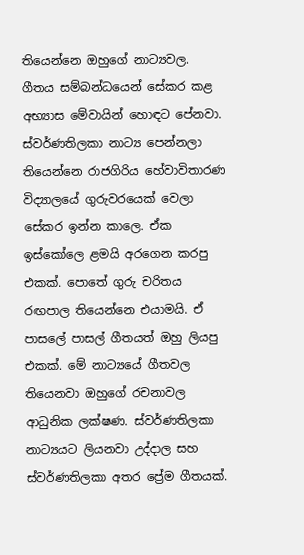තියෙන්නෙ ඔහුගේ නාට්‍යවල. ගීතය සම්බන්ධයෙන් සේකර කළ අභ්‍යාස මේවායින් හොඳට පේනවා. ස්වර්ණතිලකා නාට්‍ය පෙන්නලා තියෙන්නෙ රාජගිරිය හේවාවිතාරණ විද්‍යාලයේ ගුරුවරයෙක් වෙලා සේකර ඉන්න කාලෙ. ඒක ඉස්කෝලෙ ළමයි අරගෙන කරපු එකක්. පොතේ ගුරු චරිතය රඟපාල තියෙන්නෙ එයාමයි. ඒ පාසලේ පාසල් ගීතයත් ඔහු ලියපු එකක්. මේ නාට්‍යයේ ගීතවල තියෙනවා ඔහුගේ රචනාවල ආධුනික ලක්ෂණ. ස්වර්ණතිලකා නාට්‍යයට ලියනවා උද්දාල සහ ස්වර්ණතිලකා අතර ප්‍රේම ගීතයක්.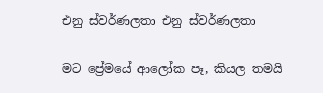එනු ස්වර්ණලතා එනු ස්වර්ණලතා

මට ප්‍රේමයේ ආලෝක පෑ, කියල තමයි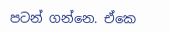පටන් ගන්නෙ. ඒකෙ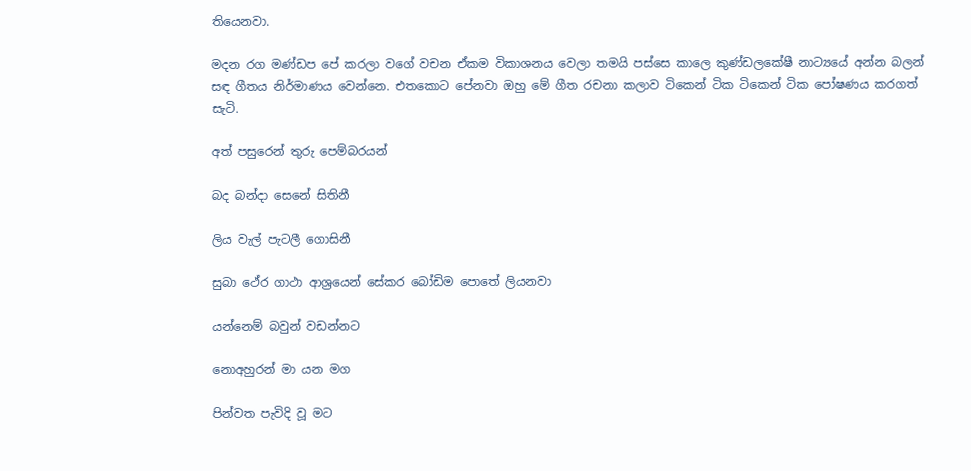තියෙනවා.

මදන රග මණ්ඩප පේ කරලා වගේ වචන ඒකම විකාශනය වෙලා තමයි පස්සෙ කාලෙ කුණ්ඩලකේෂී නාට්‍යයේ අන්න බලන් සඳ ගීතය නිර්මාණය වෙන්නෙ. එතකොට පේනවා ඔහු මේ ගීත රචනා කලාව ටිකෙන් ටික ටිකෙන් ටික පෝෂණය කරගත් සැටි.

අත් පසුරෙන් තුරු පෙම්බරයන්

බද බන්දා සෙනේ සිතිනී

ලිය වැල් පැටලී ගොසිනී

සුබා ථේර ගාථා ආශ්‍රයෙන් සේකර බෝඩිම පොතේ ලියනවා

යන්නෙම් බවුන් වඩන්නට

නොඅහුරන් මා යන මග

පින්වත පැවිදි වූ මට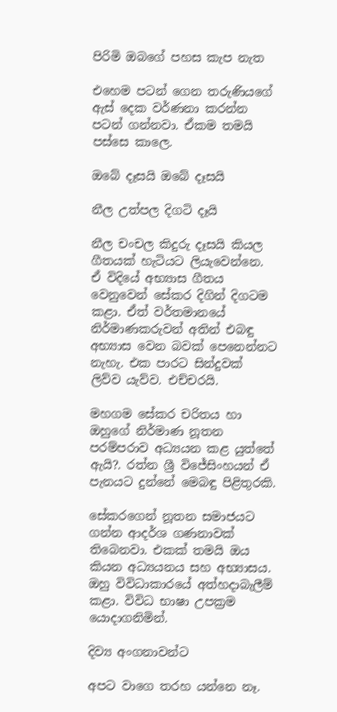පිරිමි ඔබගේ පහස කැප නැත

එහෙම පටන් ගෙන තරුණියගේ ඇස් දෙක වර්ණනා කරන්න පටන් ගන්නවා. ඒකම තමයි පස්සෙ කාලෙ.

ඔබේ දෑසයි ඔබේ දෑසයි

නීල උත්පල දිගටි දෑයි

නීල චංචල කිදුරු දෑසයි කියල ගීතයක් හැටියට ලියැවෙන්නෙ. ඒ විදියේ අභ්‍යාස ගීතය වෙනුවෙන් සේකර දිගින් දිගටම කළා. ඒත් වර්තමානයේ නිර්මාණකරුවන් අතින් එබඳු අභ්‍යාස වෙන බවක් පෙනෙන්නට නැහැ. එක පාරට සින්දුවක් ලිව්ව යැව්ව. එච්චරයි.

මහගම සේකර චරිතය හා ඔහුගේ නිර්මාණ නූතන පරම්පරාව අධ්‍යයන කළ යුත්තේ ඇයි?. රත්න ශ්‍රී විජේසිංහයන් ඒ පැනයට දුන්නේ මෙබඳු පිළිතුරකි.

සේකරගෙන් නූතන සමාජයට ගන්න ආදර්ශ ගණනාවක් තිබෙනවා. එකක් තමයි ඔය කියන අධ්‍යයනය සහ අභ්‍යාසය. ඔහු විවිධාකාරයේ අත්හදාබැලීම් කළා. විවිධ භාෂා උපක්‍රම යොදාගනිමින්.

දිව්‍ය අංගනාවන්ට

අපට වාගෙ තරහ යන්නෙ නෑ.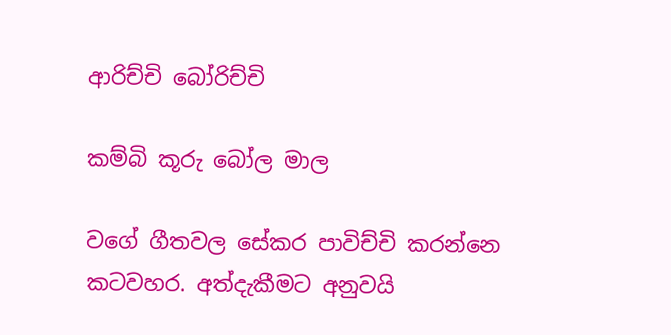ආරිච්චි බෝරිච්චි

කම්බි කූරු බෝල මාල

වගේ ගීතවල සේකර පාවිච්චි කරන්නෙ කටවහර. අත්දැකීමට අනුවයි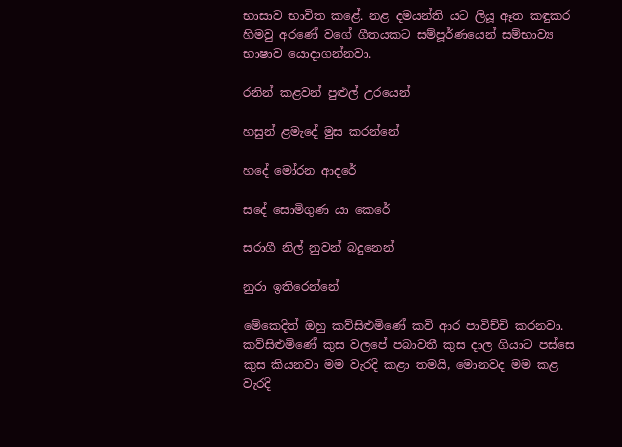භාසාව භාවිත කළේ. නළ දමයන්ති යට ලියූ ඈත කඳුකර හිමවු අරණේ වගේ ගීතයකට සම්පූර්ණයෙන් සම්භාව්‍ය භාෂාව යොදාගන්නවා.

රනින් කළවන් පුළුල් උරයෙන්

හසුන් ළමැදේ මුස කරන්නේ

හදේ මෝරන ආදරේ

සදේ සොමිගුණ යා කෙරේ

සරාගී නිල් නුවන් බදුනෙන්

නුරා ඉතිරෙන්නේ

මේකෙදිත් ඔහු කව්සිළුමිණේ කවි ආර පාවිච්චි කරනවා. කව්සිළුමිණේ කුස වලපේ පබාවතී කුස දාල ගියාට පස්සෙ කුස කියනවා මම වැරදි කළා තමයි, මොනවද මම කළ වැරදි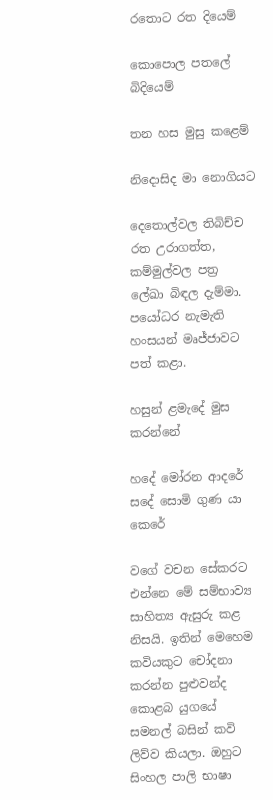රතොට රත දියෙම්

කොපොල පතලේ බිදියෙම්

තන හස මුසු කළෙම්

නිදොසිද මා නොගියට

දෙතොල්වල තිබිච්ච රත උරාගත්ත, කම්මුල්වල පත්‍ර ලේඛා බිඳල දැම්මා. පයෝධර නැමැති හංසයන් මෘජ්ජාවට පත් කළා.

හසුන් ළමැදේ මුස කරන්නේ

හදේ මෝරන ආදරේ සදේ සොමි ගුණ යා කෙරේ

වගේ වචන සේකරට එන්නෙ මේ සම්භාව්‍ය සාහිත්‍ය ඇසුරු කළ නිසයි. ඉතින් මෙහෙම කවියකුට චෝදනා කරන්න පුළුවන්ද කොළබ යුගයේ සමනල් බසින් කවි ලිව්ව කියලා. ඔහුට සිංහල පාලි භාෂා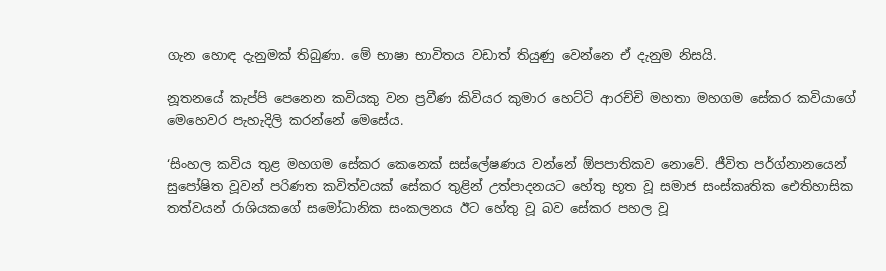ගැන හොඳ දැනුමක් තිබුණා. මේ භාෂා භාවිතය වඩාත් තියුණු වෙන්නෙ ඒ දැනුම නිසයි.

නූතනයේ කැප්පි පෙනෙන කවියකු වන ප්‍රවීණ කිවියර කුමාර හෙට්ටි ආරච්චි මහතා මහගම සේකර කවියාගේ මෙහෙවර පැහැදිලි කරන්නේ මෙසේය.

‘සිංහල කවිය තුළ මහගම සේකර කෙනෙක් සස්ලේෂණය වන්නේ ඕපපාතිකව නොවේ. ජීවිත පර්ග්නානයෙන් සුපෝෂිත වූවන් පරිණත කවිත්වයක් සේකර තුළින් උත්පාදනයට හේතු භූත වූ සමාජ සංස්කෘතික ඓතිහාසික තත්වයන් රාශියකගේ සමෝධානික සංකලනය ඊට හේතු වූ බව සේකර පහල වූ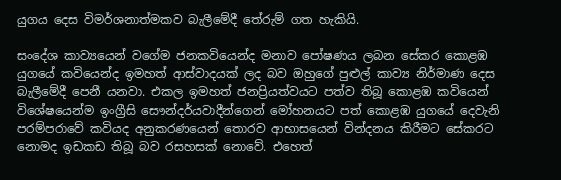යුගය දෙස විමර්ශනාත්මකව බැලීමේදී තේරුම් ගත හැකියි.

සංදේශ කාව්‍යයෙන් වගේම ජනකවියෙන්ද මනාව පෝෂණය ලබන සේකර කොළඹ යුගයේ කවියෙන්ද ඉමහත් ආස්වාදයක් ලද බව ඔහුගේ පුළුල් කාව්‍ය නිර්මාණ දෙස බැලීමේදී පෙනී යනවා. එකල ඉමහත් ජනප්‍රියත්වයට පත්ව තිබූ කොළඹ කවියෙන් විශේෂයෙන්ම ඉංග්‍රීසි සෞන්දර්යවාදීන්ගෙන් මෝහනයට පත් කොළඹ යුගයේ දෙවැනි පරම්පරාවේ කවියද අනුකරණයෙන් තොරව ආභාසයෙන් වින්දනය කිරීමට සේකරට නොමද ඉඩකඩ තිබූ බව රසහසක් නොවේ. එහෙත්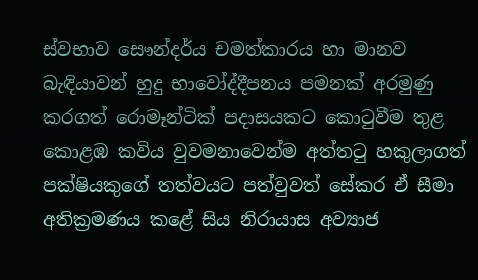ස්වභාව සෞන්දර්ය චමත්කාරය හා මානව බැඳියාවන් හුදු භාවෝද්දීපනය පමනක් අරමුණු කරගත් රොමෑන්ටික් පදාසයකට කොටුවීම තුළ කොළඹ කවිය වුවමනාවෙන්ම අත්තටු හකුලාගත් පක්ෂියකුගේ තත්වයට පත්වුවත් සේකර ඒ සීමා අතික්‍රමණය කළේ සිය නිරායාස අව්‍යාජ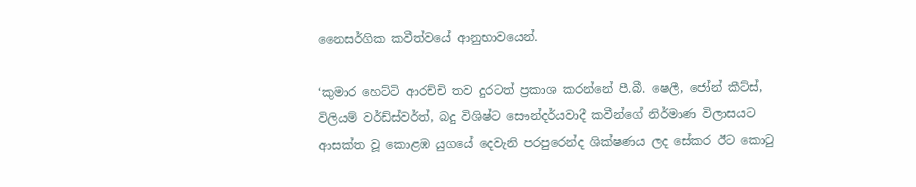නෛසර්ගික කවීත්වයේ ආනුභාවයෙන්.

‘කුමාර හෙට්ටි ආරච්චි තව දුරටත් ප්‍රකාශ කරන්නේ පී.බී. ෂෙලී, ජෝන් කීට්ස්, විලියම් වර්ඩ්ස්වර්ත්, බදු විශිෂ්ට සෞන්දර්යවාදී කවීන්ගේ නිර්මාණ විලාසයට ආසක්ත වූ කොළඹ යුගයේ දෙවැනි පරපුරෙන්ද ශික්ෂණය ලද සේකර ඊට කොටු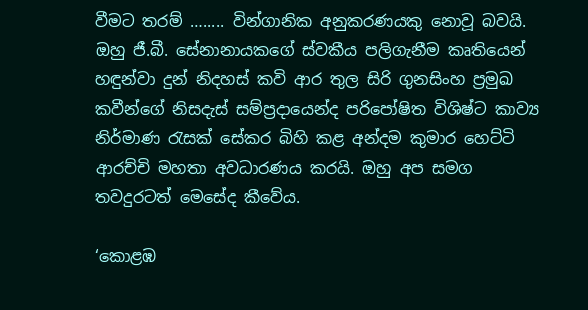වීමට තරම් …..... වින්ගානික අනුකරණයකු නොවූ බවයි. ඔහු ජී.බී. සේනානායකගේ ස්වකීය පලිගැනීම කෘතියෙන් හඳුන්වා දුන් නිදහස් කවි ආර තුල සිරි ගුනසිංහ ප්‍රමුඛ කවීන්ගේ නිසදැස් සම්ප්‍රදායෙන්ද පරිපෝෂිත විශිෂ්ට කාව්‍ය නිර්මාණ රැසක් සේකර බිහි කළ අන්දම කුමාර හෙට්ටි ආරච්චි මහතා අවධාරණය කරයි. ඔහු අප සමග තවදුරටත් මෙසේද කීවේය.

‘කොළඹ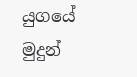යුගයේ මුදුන්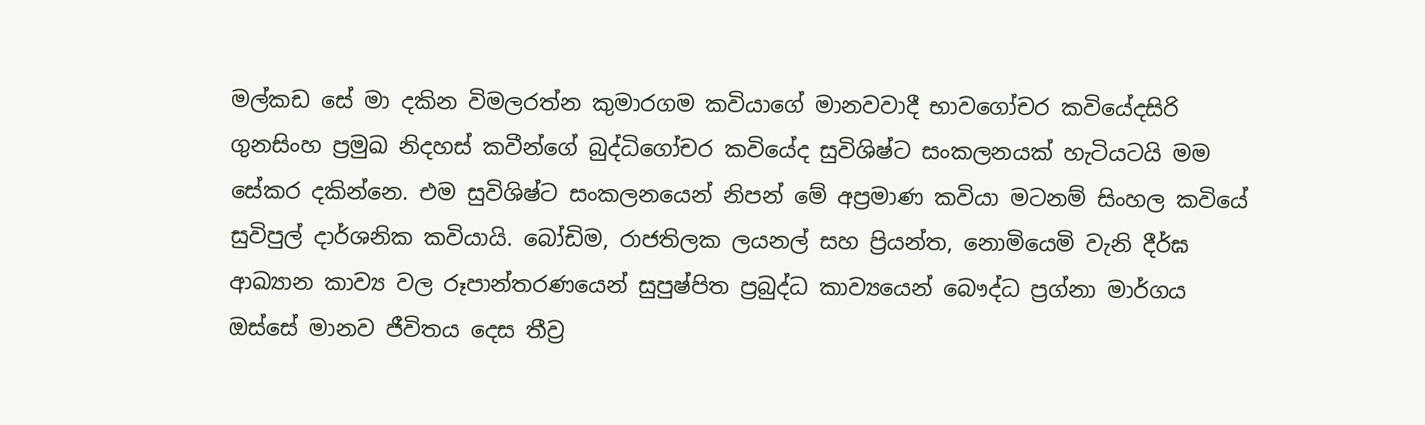මල්කඩ සේ මා දකින විමලරත්න කුමාරගම කවියාගේ මානවවාදී භාවගෝචර කවියේදසිරි ගුනසිංහ ප්‍රමුඛ නිදහස් කවීන්ගේ බුද්ධිගෝචර කවියේද සුවිශිෂ්ට සංකලනයක් හැටියටයි මම සේකර දකින්නෙ. එම සුවිශිෂ්ට සංකලනයෙන් නිපන් මේ අප්‍රමාණ කවියා මටනම් සිංහල කවියේ සුවිපුල් දාර්ශනික කවියායි. බෝඩිම, රාජතිලක ලයනල් සහ ප්‍රියන්ත, නොමියෙමි වැනි දීර්ඝ ආඛ්‍යාන කාව්‍ය වල රූපාන්තරණයෙන් සුපුෂ්පිත ප්‍රබුද්ධ කාව්‍යයෙන් බෞද්ධ ප්‍රග්නා මාර්ගය ඔස්සේ මානව ජීවිතය දෙස තීව්‍ර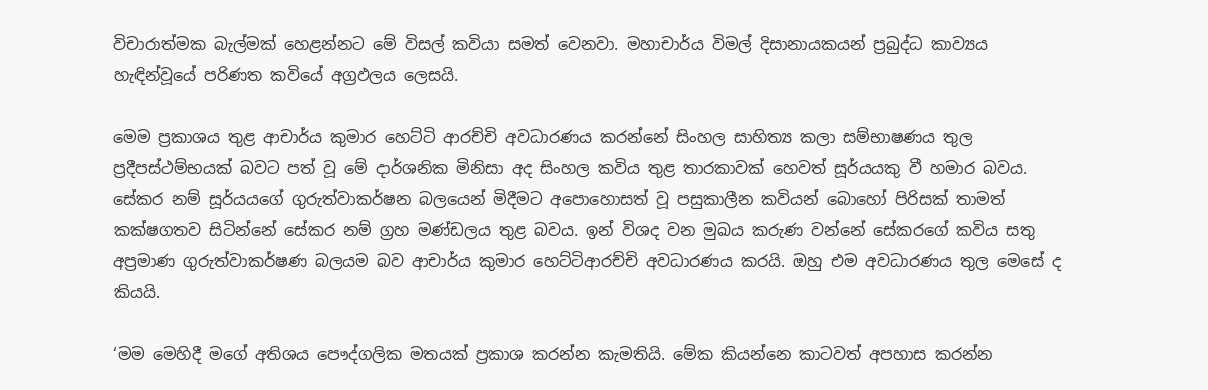විචාරාත්මක බැල්මක් හෙළන්නට මේ විසල් කවියා සමත් වෙනවා. මහාචාර්ය විමල් දිසානායකයන් ප්‍රබුද්ධ කාව්‍යය හැඳින්වූයේ පරිණත කවියේ අග්‍රඵලය ලෙසයි.

මෙම ප්‍රකාශය තුළ ආචාර්ය කුමාර හෙට්ටි ආරච්චි අවධාරණය කරන්නේ සිංහල සාහිත්‍ය කලා සම්භාෂණය තුල ප්‍රදීපස්ථම්භයක් බවට පත් වූ මේ දාර්ශනික මිනිසා අද සිංහල කවිය තුළ තාරකාවක් හෙවත් සූර්යයකු වී හමාර බවය. සේකර නම් සූර්යයගේ ගුරුත්වාකර්ෂන බලයෙන් මිදීමට අපොහොසත් වූ පසුකාලීන කවියන් බොහෝ පිරිසක් තාමත් කක්ෂගතව සිටින්නේ සේකර නම් ග්‍රහ මණ්ඩලය තුළ බවය. ඉන් විශද වන මුඛය කරුණ වන්නේ සේකරගේ කවිය සතු අප්‍රමාණ ගුරුත්වාකර්ෂණ බලයම බව ආචාර්ය කුමාර හෙට්ටිආරච්චි අවධාරණය කරයි. ඔහු එම අවධාරණය තුල මෙසේ ද කියයි.

‘මම මෙහිදී මගේ අතිශය පෞද්ගලික මතයක් ප්‍රකාශ කරන්න කැමතියි. මේක කියන්නෙ කාටවත් අපහාස කරන්න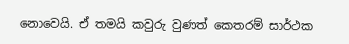නොවෙයි. ඒ තමයි කවුරු වුණත් කෙතරම් සාර්ථක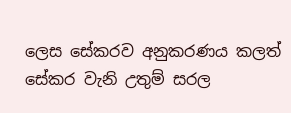ලෙස සේකරව අනුකරණය කලත් සේකර වැනි උතුම් සරල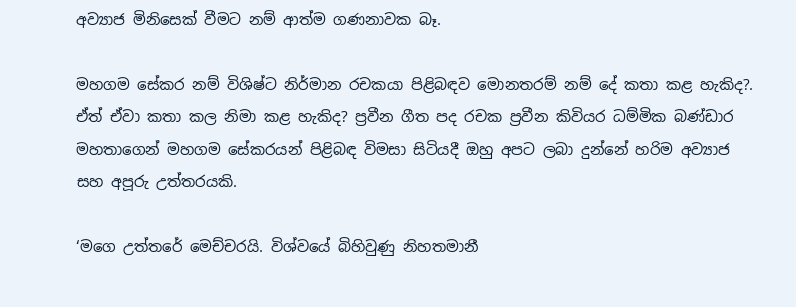අව්‍යාජ මිනිසෙක් වීමට නම් ආත්ම ගණනාවක බෑ.

මහගම සේකර නම් විශිෂ්ට නිර්මාන රචකයා පිළිබඳව මොනතරම් නම් දේ කතා කළ හැකිද?. ඒත් ඒවා කතා කල නිමා කළ හැකිද? ප්‍රවීන ගීත පද රචක ප්‍රවීන කිවියර ධම්මික බණ්ඩාර මහතාගෙන් මහගම සේකරයන් පිළිබඳ විමසා සිටියදී ඔහු අපට ලබා දුන්නේ හරිම අව්‍යාජ සහ අපූරු උත්තරයකි.

‘මගෙ උත්තරේ මෙච්චරයි. විශ්වයේ බිහිවුණු නිහතමානී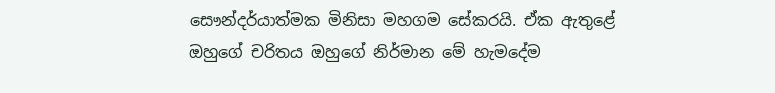සෞන්දර්යාත්මක මිනිසා මහගම සේකරයි. ඒක ඇතුළේ ඔහුගේ චරිතය ඔහුගේ නිර්මාන මේ හැමදේම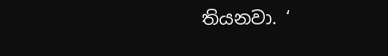තියනවා. ‘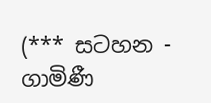(*** සටහන - ගාමිණී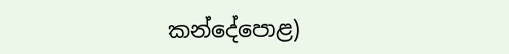කන්දේපොළ)